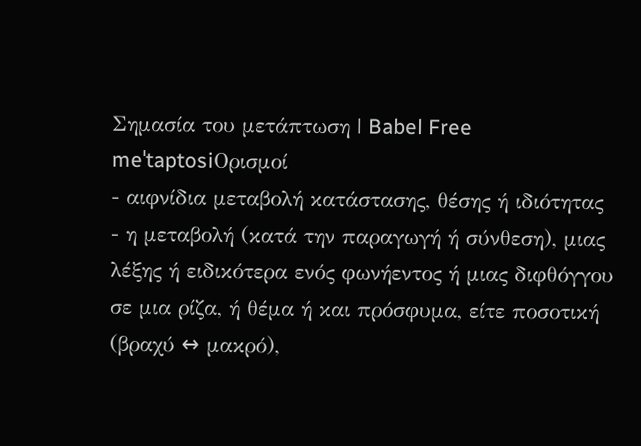Σημασία του μετάπτωση | Babel Free
meˈtaptosiΟρισμοί
- αιφνίδια μεταβολή κατάστασης, θέσης ή ιδιότητας
- η μεταβολή (κατά την παραγωγή ή σύνθεση), μιας λέξης ή ειδικότερα ενός φωνήεντος ή μιας διφθόγγου σε μια ρίζα, ή θέμα ή και πρόσφυμα, είτε ποσοτική (βραχύ ↔ μακρό),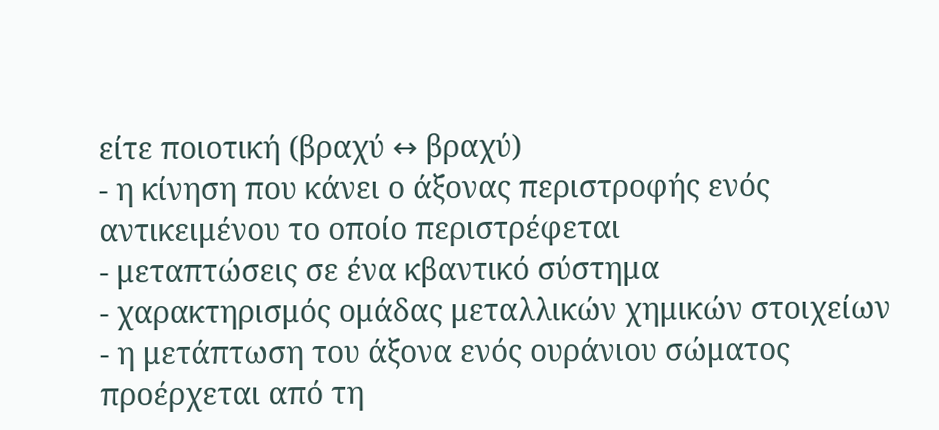είτε ποιοτική (βραχύ ↔ βραχύ)
- η κίνηση που κάνει ο άξονας περιστροφής ενός αντικειμένου το οποίο περιστρέφεται
- μεταπτώσεις σε ένα κβαντικό σύστημα
- χαρακτηρισμός ομάδας μεταλλικών χημικών στοιχείων
- η μετάπτωση του άξονα ενός ουράνιου σώματος προέρχεται από τη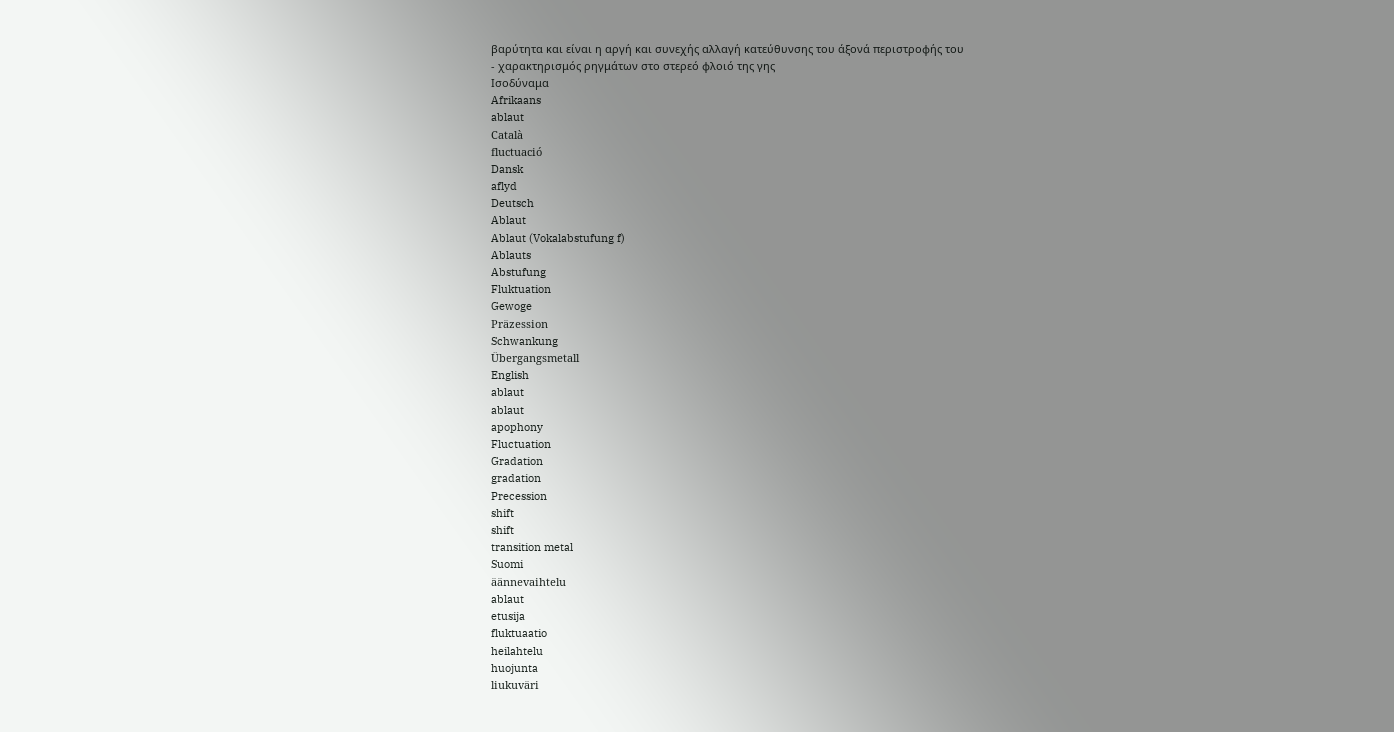βαρύτητα και είναι η αργή και συνεχής αλλαγή κατεύθυνσης του άξονά περιστροφής του
- χαρακτηρισμός ρηγμάτων στο στερεό φλοιό της γης
Ισοδύναμα
Afrikaans
ablaut
Català
fluctuació
Dansk
aflyd
Deutsch
Ablaut
Ablaut (Vokalabstufung f)
Ablauts
Abstufung
Fluktuation
Gewoge
Präzession
Schwankung
Übergangsmetall
English
ablaut
ablaut
apophony
Fluctuation
Gradation
gradation
Precession
shift
shift
transition metal
Suomi
äännevaihtelu
ablaut
etusija
fluktuaatio
heilahtelu
huojunta
liukuväri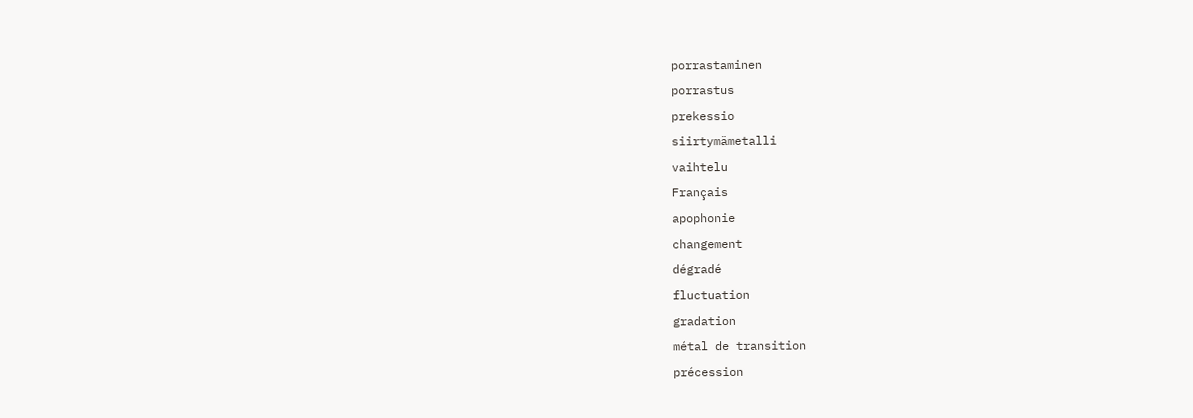porrastaminen
porrastus
prekessio
siirtymämetalli
vaihtelu
Français
apophonie
changement
dégradé
fluctuation
gradation
métal de transition
précession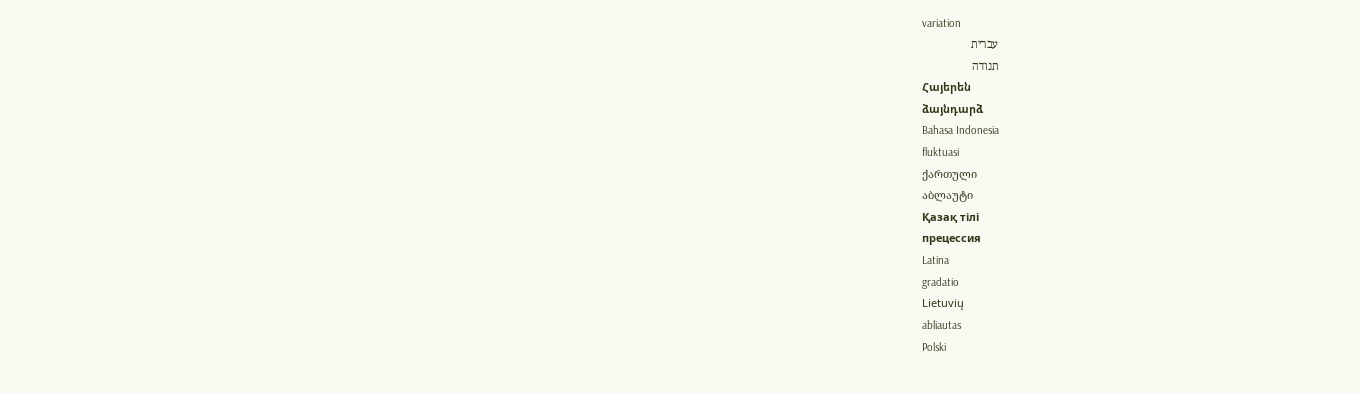variation
עברית
תנודה
Հայերեն
ձայնդարձ
Bahasa Indonesia
fluktuasi
ქართული
აბლაუტი
Қазақ тілі
прецессия
Latina
gradatio
Lietuvių
abliautas
Polski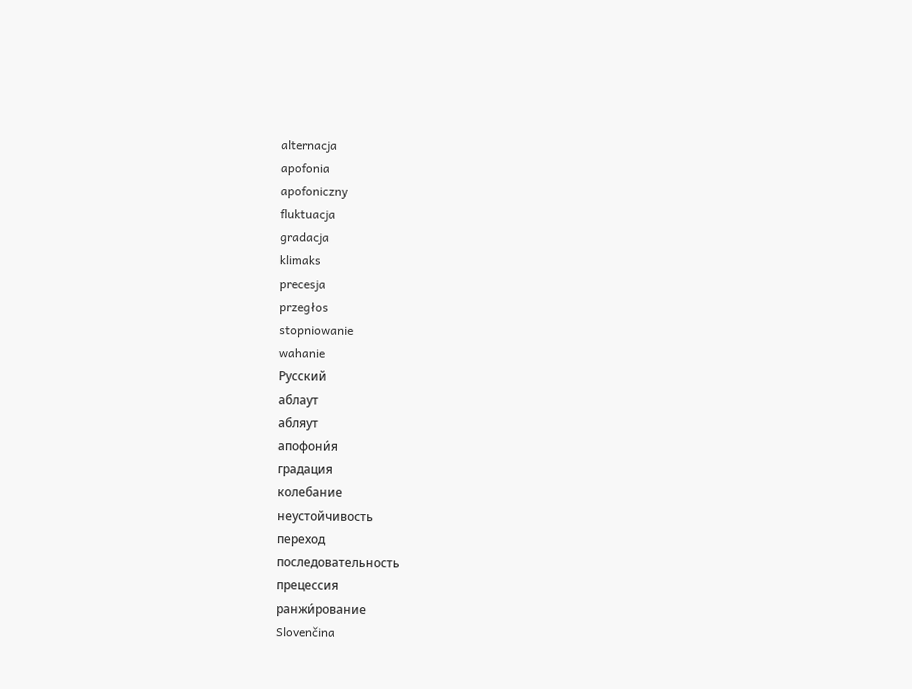alternacja
apofonia
apofoniczny
fluktuacja
gradacja
klimaks
precesja
przegłos
stopniowanie
wahanie
Русский
аблаут
абляут
апофони́я
градация
колебание
неустойчивость
переход
последовательность
прецессия
ранжи́рование
Slovenčina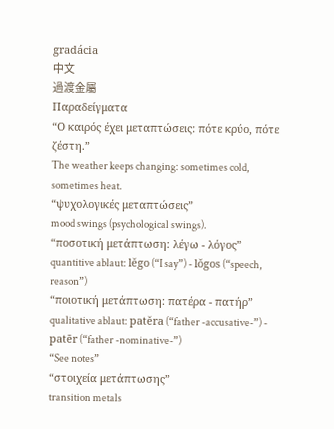gradácia
中文
過渡金屬
Παραδείγματα
“Ο καιρός έχει μεταπτώσεις: πότε κρύο, πότε ζέστη.”
The weather keeps changing: sometimes cold, sometimes heat.
“ψυχολογικές μεταπτώσεις”
mood swings (psychological swings).
“ποσοτική μετάπτωση: λέγω - λόγος”
quantitive ablaut: lĕgo (“I say”) - lŏgos (“speech, reason”)
“ποιοτική μετάπτωση: πατέρα - πατήρ”
qualitative ablaut: patĕra (“father -accusative-”) - patēr (“father -nominative-”)
“See notes”
“στοιχεία μετάπτωσης”
transition metals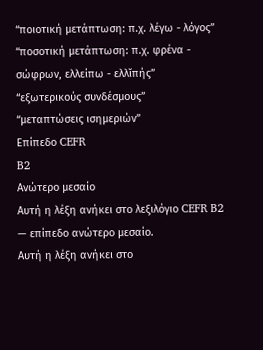“ποιοτική μετάπτωση: π.χ. λέγω - λόγος”
“ποσοτική μετάπτωση: π.χ. φρένα - σώφρων, ελλείπω - ελλῐπής”
“εξωτερικούς συνδέσμους”
“μεταπτώσεις ισημεριών”
Επίπεδο CEFR
B2
Ανώτερο μεσαίο
Αυτή η λέξη ανήκει στο λεξιλόγιο CEFR B2 — επίπεδο ανώτερο μεσαίο.
Αυτή η λέξη ανήκει στο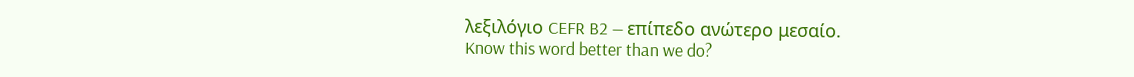λεξιλόγιο CEFR B2 — επίπεδο ανώτερο μεσαίο.
Know this word better than we do?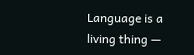Language is a living thing —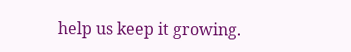help us keep it growing.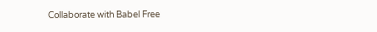Collaborate with Babel Free